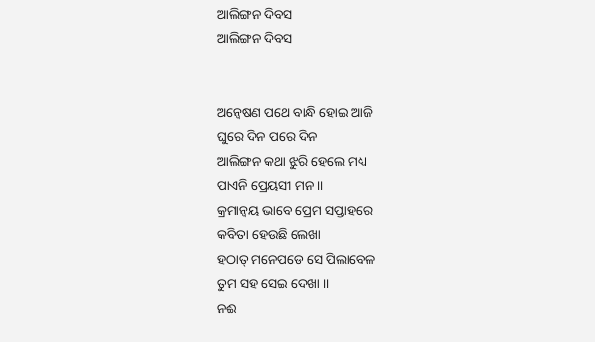ଆଲିଙ୍ଗନ ଦିବସ
ଆଲିଙ୍ଗନ ଦିବସ


ଅନ୍ବେଷଣ ପଥେ ବାନ୍ଧି ହୋଇ ଆଜି
ଘୁରେ ଦିନ ପରେ ଦିନ
ଆଲିଙ୍ଗନ କଥା ଝୁରି ହେଲେ ମଧ୍ୟ
ପାଏନି ପ୍ରେୟସୀ ମନ ।।
କ୍ରମାନ୍ବୟ ଭାବେ ପ୍ରେମ ସପ୍ତାହରେ
କବିତା ହେଉଛି ଲେଖା
ହଠାତ୍ ମନେପଡେ ସେ ପିଲାବେଳ
ତୁମ ସହ ସେଇ ଦେଖା ।।
ନଈ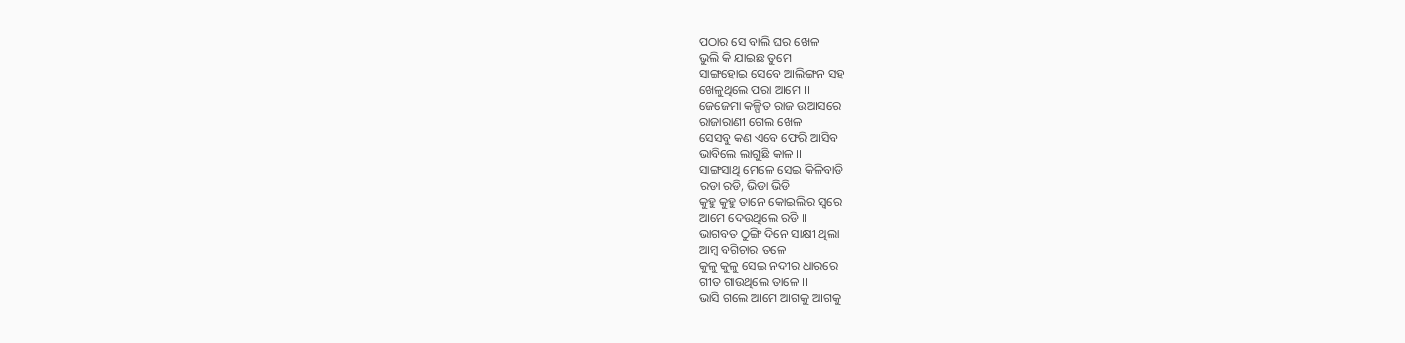ପଠାର ସେ ବାଲି ଘର ଖେଳ
ଭୁଲି କି ଯାଇଛ ତୁମେ
ସାଙ୍ଗହୋଇ ସେବେ ଆଲିଙ୍ଗନ ସହ
ଖେଳୁଥିଲେ ପରା ଆମେ ।।
ଜେଜେମା କଳ୍ପିତ ରାଜ ଉଆସରେ
ରାଜାରାଣୀ ଗେଲ ଖେଳ
ସେସବୁ କଣ ଏବେ ଫେରି ଆସିବ
ଭାବିଲେ ଲାଗୁଛି କାଳ ।।
ସାଙ୍ଗସାଥି ମେଳେ ସେଇ କିଳିବାଡି
ରଡା ରଡି, ଭିଡା ଭିଡି
କୁହୁ କୁହୁ ତାନେ କୋଇଲିର ସ୍ବରେ
ଆମେ ଦେଉଥିଲେ ରଡି ।।
ଭାଗବତ ଠୁଙ୍ଗି ଦିନେ ସାକ୍ଷୀ ଥିଲା
ଆମ୍ବ ବଗିଚାର ତଳେ
କୁଳୁ କୁଳୁ ସେଇ ନଦୀର ଧାରରେ
ଗୀତ ଗାଉଥିଲେ ତାଳେ ।।
ଭାସି ଗଲେ ଆମେ ଆଗକୁ ଆଗକୁ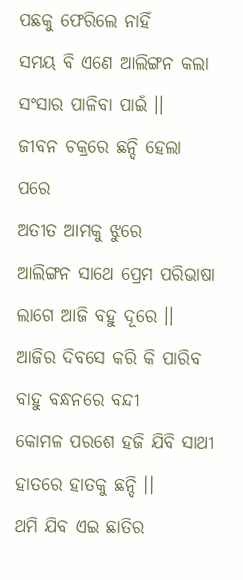ପଛକୁ ଫେରିଲେ ନାହିଁ
ସମୟ ବି ଏଣେ ଆଲିଙ୍ଗନ କଲା
ସଂସାର ପାଳିବା ପାଇଁ ।।
ଜୀବନ ଚକ୍ରରେ ଛନ୍ଦି ହେଲା ପରେ
ଅତୀତ ଆମକୁ ଝୁରେ
ଆଲିଙ୍ଗନ ସାଥେ ପ୍ରେମ ପରିଭାଷା
ଲାଗେ ଆଜି ବହୁ ଦୂରେ ।।
ଆଜିର ଦିବସେ କରି କି ପାରିବ
ବାହୁ ବନ୍ଧନରେ ବନ୍ଦୀ
କୋମଳ ପରଶେ ହଜି ଯିବି ସାଥୀ
ହାତରେ ହାତକୁ ଛନ୍ଦି ।।
ଥମି ଯିବ ଏଇ ଛାତିର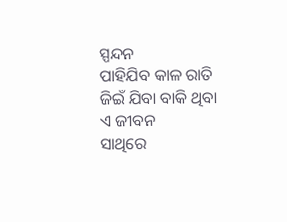ସ୍ପନ୍ଦନ
ପାହିଯିବ କାଳ ରାତି
ଜିଇଁ ଯିବା ବାକି ଥିବା ଏ ଜୀବନ
ସାଥିରେ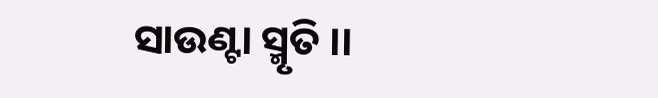ସାଉଣ୍ଟା ସ୍ମୃତି ।।